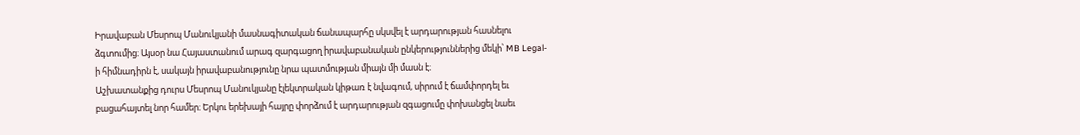Իրավաբան Մեսրոպ Մանուկյանի մասնագիտական ճանապարհը սկսվել է արդարության հասնելու ձգտումից։ Այսօր նա Հայաստանում արագ զարգացող իրավաբանական ընկերություններից մեկի՝ MB Legal-ի հիմնադիրն է, սակայն իրավաբանությունը նրա պատմության միայն մի մասն է։
Աշխատանքից դուրս Մեսրոպ Մանուկյանը էլեկտրական կիթառ է նվագում, սիրում է ճամփորդել եւ բացահայտել նոր համեր։ Երկու երեխայի հայրը փորձում է արդարության զգացումը փոխանցել նաեւ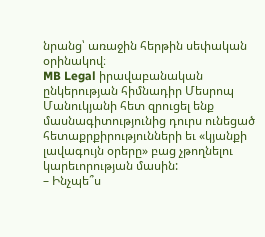նրանց՝ առաջին հերթին սեփական օրինակով։
MB Legal իրավաբանական ընկերության հիմնադիր Մեսրոպ Մանուկյանի հետ զրուցել ենք մասնագիտությունից դուրս ունեցած հետաքրքիրությունների եւ «կյանքի լավագույն օրերը» բաց չթողնելու կարեւորության մասին:
– Ինչպե՞ս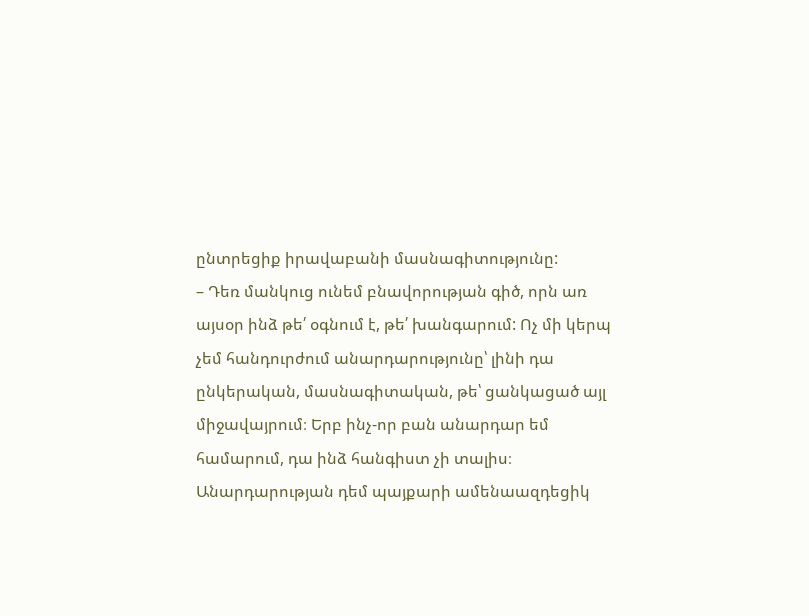ընտրեցիք իրավաբանի մասնագիտությունը:
– Դեռ մանկուց ունեմ բնավորության գիծ, որն առ այսօր ինձ թե՛ օգնում է, թե՛ խանգարում: Ոչ մի կերպ չեմ հանդուրժում անարդարությունը՝ լինի դա ընկերական, մասնագիտական, թե՝ ցանկացած այլ միջավայրում։ Երբ ինչ-որ բան անարդար եմ համարում, դա ինձ հանգիստ չի տալիս։ Անարդարության դեմ պայքարի ամենաազդեցիկ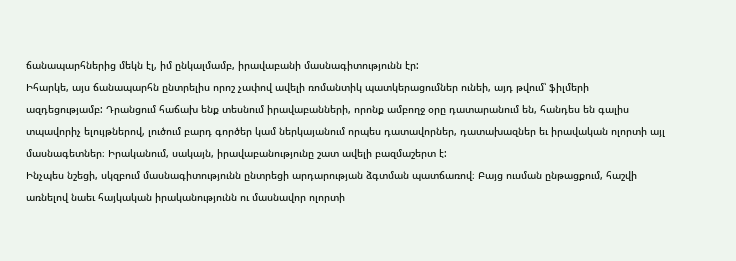ճանապարհներից մեկն էլ, իմ ընկալմամբ, իրավաբանի մասնագիտությունն էր:
Իհարկե, այս ճանապարհն ընտրելիս որոշ չափով ավելի ռոմանտիկ պատկերացումներ ունեի, այդ թվում՝ ֆիլմերի ազդեցությամբ: Դրանցում հաճախ ենք տեսնում իրավաբանների, որոնք ամբողջ օրը դատարանում են, հանդես են գալիս տպավորիչ ելույթներով, լուծում բարդ գործեր կամ ներկայանում որպես դատավորներ, դատախազներ եւ իրավական ոլորտի այլ մասնագետներ։ Իրականում, սակայն, իրավաբանությունը շատ ավելի բազմաշերտ է:
Ինչպես նշեցի, սկզբում մասնագիտությունն ընտրեցի արդարության ձգտման պատճառով։ Բայց ուսման ընթացքում, հաշվի առնելով նաեւ հայկական իրականությունն ու մասնավոր ոլորտի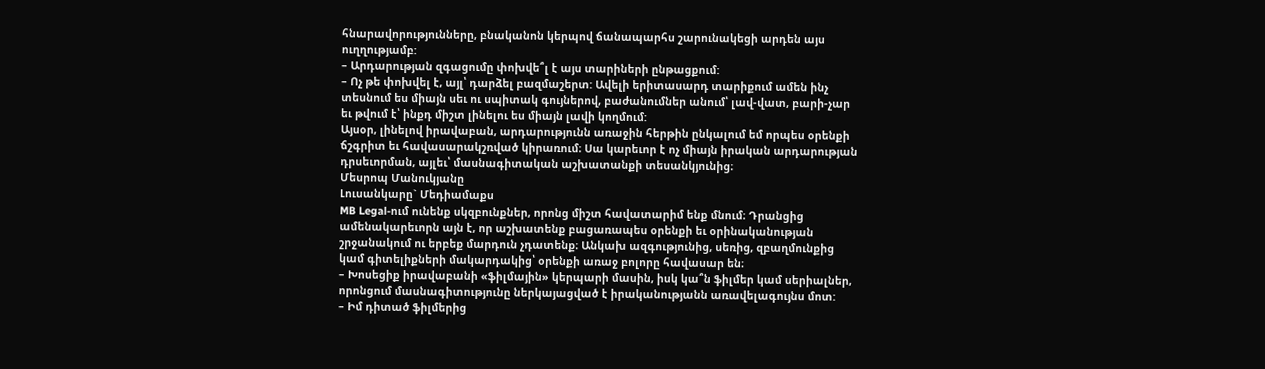հնարավորությունները, բնականոն կերպով ճանապարհս շարունակեցի արդեն այս ուղղությամբ:
– Արդարության զգացումը փոխվե՞լ է այս տարիների ընթացքում:
– Ոչ թե փոխվել է, այլ՝ դարձել բազմաշերտ: Ավելի երիտասարդ տարիքում ամեն ինչ տեսնում ես միայն սեւ ու սպիտակ գույներով, բաժանումներ անում՝ լավ-վատ, բարի-չար եւ թվում է՝ ինքդ միշտ լինելու ես միայն լավի կողմում:
Այսօր, լինելով իրավաբան, արդարությունն առաջին հերթին ընկալում եմ որպես օրենքի ճշգրիտ եւ հավասարակշռված կիրառում։ Սա կարեւոր է ոչ միայն իրական արդարության դրսեւորման, այլեւ՝ մասնագիտական աշխատանքի տեսանկյունից։
Մեսրոպ Մանուկյանը
Լուսանկարը` Մեդիամաքս
MB Legal-ում ունենք սկզբունքներ, որոնց միշտ հավատարիմ ենք մնում։ Դրանցից ամենակարեւորն այն է, որ աշխատենք բացառապես օրենքի եւ օրինականության շրջանակում ու երբեք մարդուն չդատենք։ Անկախ ազգությունից, սեռից, զբաղմունքից կամ գիտելիքների մակարդակից՝ օրենքի առաջ բոլորը հավասար են։
– Խոսեցիք իրավաբանի «ֆիլմային» կերպարի մասին, իսկ կա՞ն ֆիլմեր կամ սերիալներ, որոնցում մասնագիտությունը ներկայացված է իրականությանն առավելագույնս մոտ:
– Իմ դիտած ֆիլմերից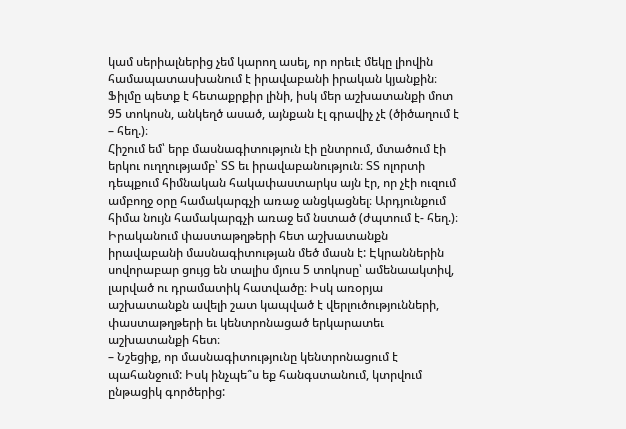կամ սերիալներից չեմ կարող ասել, որ որեւէ մեկը լիովին համապատասխանում է իրավաբանի իրական կյանքին։ Ֆիլմը պետք է հետաքրքիր լինի, իսկ մեր աշխատանքի մոտ 95 տոկոսն, անկեղծ ասած, այնքան էլ գրավիչ չէ (ծիծաղում է – հեղ.)։
Հիշում եմ՝ երբ մասնագիտություն էի ընտրում, մտածում էի երկու ուղղությամբ՝ ՏՏ եւ իրավաբանություն։ ՏՏ ոլորտի դեպքում հիմնական հակափաստարկս այն էր, որ չէի ուզում ամբողջ օրը համակարգչի առաջ անցկացնել։ Արդյունքում հիմա նույն համակարգչի առաջ եմ նստած (ժպտում է- հեղ.)։
Իրականում փաստաթղթերի հետ աշխատանքն իրավաբանի մասնագիտության մեծ մասն է: Էկրաններին սովորաբար ցույց են տալիս մյուս 5 տոկոսը՝ ամենաակտիվ, լարված ու դրամատիկ հատվածը։ Իսկ առօրյա աշխատանքն ավելի շատ կապված է վերլուծությունների, փաստաթղթերի եւ կենտրոնացած երկարատեւ աշխատանքի հետ։
– Նշեցիք, որ մասնագիտությունը կենտրոնացում է պահանջում: Իսկ ինչպե՞ս եք հանգստանում, կտրվում ընթացիկ գործերից: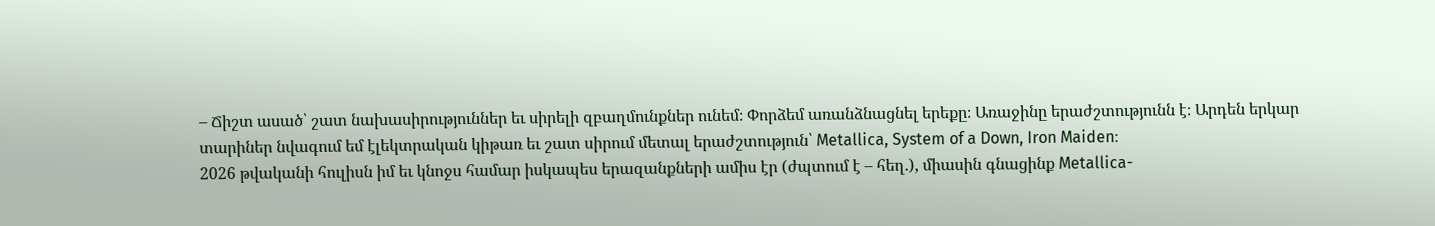– Ճիշտ ասած՝ շատ նախասիրություններ եւ սիրելի զբաղմունքներ ունեմ։ Փորձեմ առանձնացնել երեքը։ Առաջինը երաժշտությունն է։ Արդեն երկար տարիներ նվագում եմ էլեկտրական կիթառ եւ շատ սիրում մետալ երաժշտություն՝ Metallica, System of a Down, Iron Maiden։
2026 թվականի հուլիսն իմ եւ կնոջս համար իսկապես երազանքների ամիս էր (ժպտում է – հեղ.), միասին գնացինք Metallica-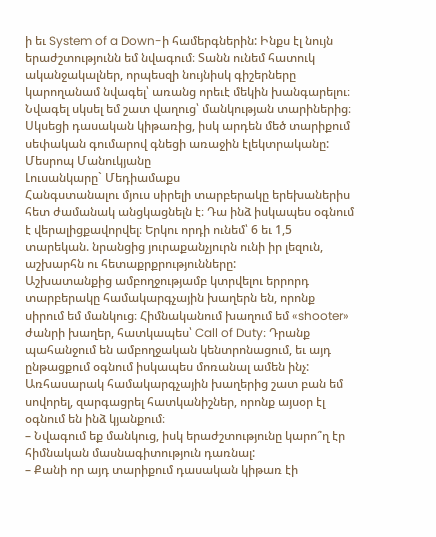ի եւ System of a Down-ի համերգներին: Ինքս էլ նույն երաժշտությունն եմ նվագում։ Տանն ունեմ հատուկ ականջակալներ, որպեսզի նույնիսկ գիշերները կարողանամ նվագել՝ առանց որեւէ մեկին խանգարելու։
Նվագել սկսել եմ շատ վաղուց՝ մանկության տարիներից։ Սկսեցի դասական կիթառից, իսկ արդեն մեծ տարիքում սեփական գումարով գնեցի առաջին էլեկտրականը:
Մեսրոպ Մանուկյանը
Լուսանկարը` Մեդիամաքս
Հանգստանալու մյուս սիրելի տարբերակը երեխաներիս հետ ժամանակ անցկացնելն է։ Դա ինձ իսկապես օգնում է վերալիցքավորվել։ Երկու որդի ունեմ՝ 6 եւ 1,5 տարեկան. նրանցից յուրաքանչյուրն ունի իր լեզուն, աշխարհն ու հետաքրքրությունները:
Աշխատանքից ամբողջությամբ կտրվելու երրորդ տարբերակը համակարգչային խաղերն են, որոնք սիրում եմ մանկուց։ Հիմնականում խաղում եմ «shooter» ժանրի խաղեր, հատկապես՝ Call of Duty։ Դրանք պահանջում են ամբողջական կենտրոնացում, եւ այդ ընթացքում օգնում իսկապես մոռանալ ամեն ինչ: Առհասարակ համակարգչային խաղերից շատ բան եմ սովորել, զարգացրել հատկանիշներ, որոնք այսօր էլ օգնում են ինձ կյանքում։
– Նվագում եք մանկուց, իսկ երաժշտությունը կարո՞ղ էր հիմնական մասնագիտություն դառնալ:
– Քանի որ այդ տարիքում դասական կիթառ էի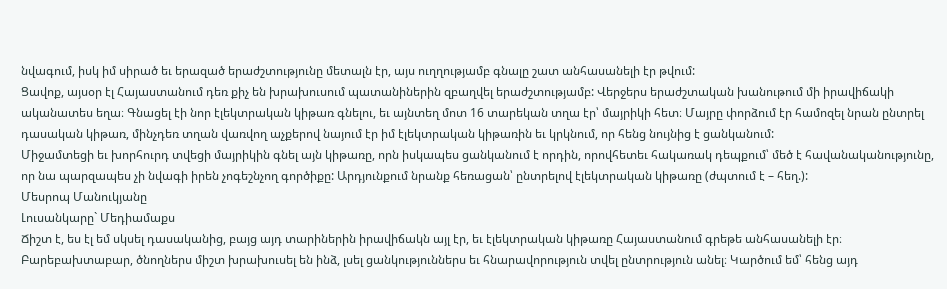նվագում, իսկ իմ սիրած եւ երազած երաժշտությունը մետալն էր, այս ուղղությամբ գնալը շատ անհասանելի էր թվում:
Ցավոք, այսօր էլ Հայաստանում դեռ քիչ են խրախուսում պատանիներին զբաղվել երաժշտությամբ: Վերջերս երաժշտական խանութում մի իրավիճակի ականատես եղա։ Գնացել էի նոր էլեկտրական կիթառ գնելու, եւ այնտեղ մոտ 16 տարեկան տղա էր՝ մայրիկի հետ։ Մայրը փորձում էր համոզել նրան ընտրել դասական կիթառ, մինչդեռ տղան վառվող աչքերով նայում էր իմ էլեկտրական կիթառին եւ կրկնում, որ հենց նույնից է ցանկանում:
Միջամտեցի եւ խորհուրդ տվեցի մայրիկին գնել այն կիթառը, որն իսկապես ցանկանում է որդին, որովհետեւ հակառակ դեպքում՝ մեծ է հավանականությունը, որ նա պարզապես չի նվագի իրեն չոգեշնչող գործիքը: Արդյունքում նրանք հեռացան՝ ընտրելով էլեկտրական կիթառը (ժպտում է – հեղ.):
Մեսրոպ Մանուկյանը
Լուսանկարը` Մեդիամաքս
Ճիշտ է, ես էլ եմ սկսել դասականից, բայց այդ տարիներին իրավիճակն այլ էր, եւ էլեկտրական կիթառը Հայաստանում գրեթե անհասանելի էր։
Բարեբախտաբար, ծնողներս միշտ խրախուսել են ինձ, լսել ցանկություններս եւ հնարավորություն տվել ընտրություն անել։ Կարծում եմ՝ հենց այդ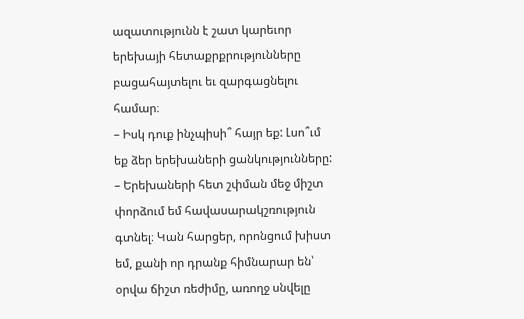ազատությունն է շատ կարեւոր երեխայի հետաքրքրությունները բացահայտելու եւ զարգացնելու համար։
– Իսկ դուք ինչպիսի՞ հայր եք: Լսո՞ւմ եք ձեր երեխաների ցանկությունները:
– Երեխաների հետ շփման մեջ միշտ փորձում եմ հավասարակշռություն գտնել։ Կան հարցեր, որոնցում խիստ եմ, քանի որ դրանք հիմնարար են՝ օրվա ճիշտ ռեժիմը, առողջ սնվելը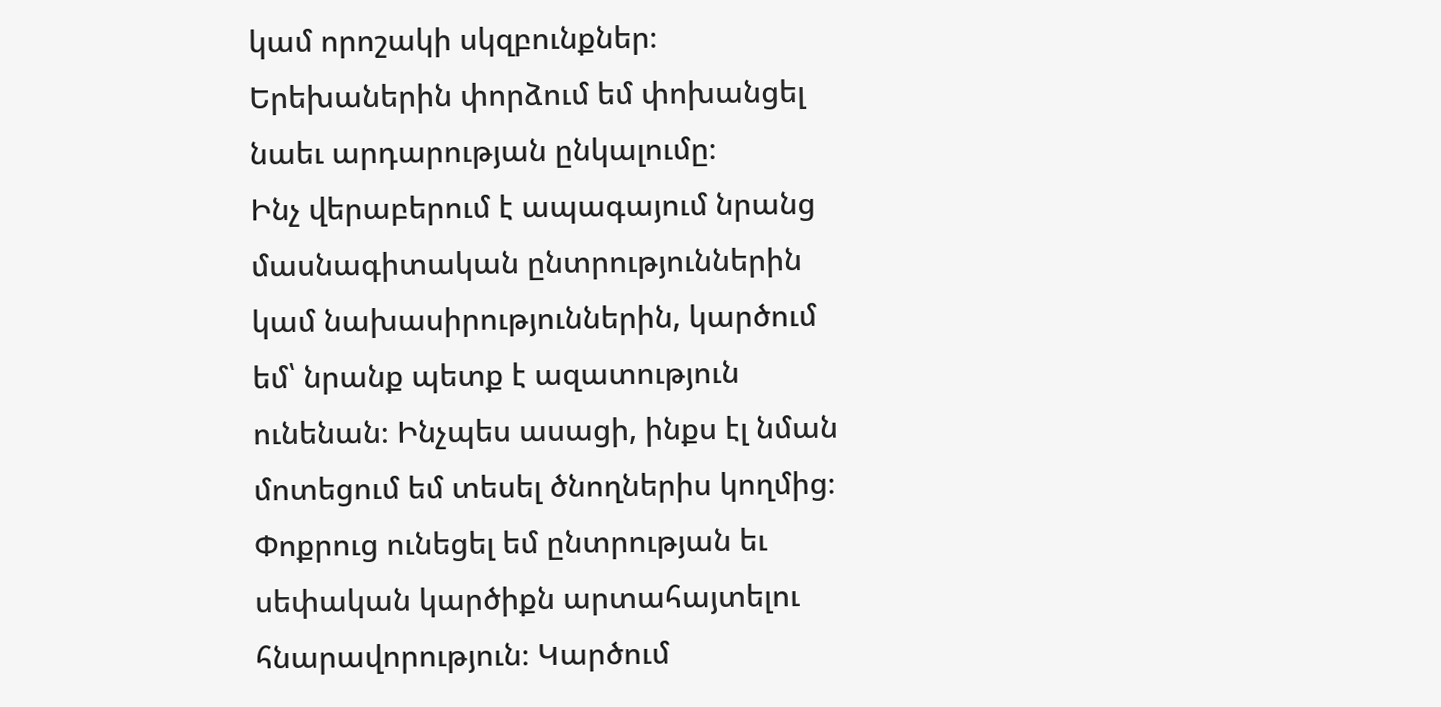կամ որոշակի սկզբունքներ։ Երեխաներին փորձում եմ փոխանցել նաեւ արդարության ընկալումը։
Ինչ վերաբերում է ապագայում նրանց մասնագիտական ընտրություններին կամ նախասիրություններին, կարծում եմ՝ նրանք պետք է ազատություն ունենան։ Ինչպես ասացի, ինքս էլ նման մոտեցում եմ տեսել ծնողներիս կողմից։ Փոքրուց ունեցել եմ ընտրության եւ սեփական կարծիքն արտահայտելու հնարավորություն։ Կարծում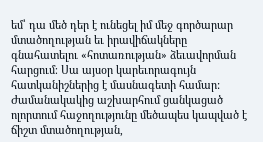եմ՝ դա մեծ դեր է ունեցել իմ մեջ գործարար մտածողության եւ իրավիճակները գնահատելու «հոտառության» ձեւավորման հարցում։ Սա այսօր կարեւորագույն հատկանիշներից է մասնագետի համար: Ժամանակակից աշխարհում ցանկացած ոլորտում հաջողությունը մեծապես կապված է ճիշտ մտածողության,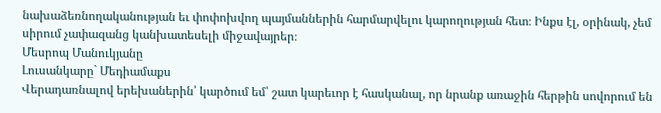նախաձեռնողականության եւ փոփոխվող պայմաններին հարմարվելու կարողության հետ։ Ինքս էլ, օրինակ, չեմ սիրում չափազանց կանխատեսելի միջավայրեր։
Մեսրոպ Մանուկյանը
Լուսանկարը` Մեդիամաքս
Վերադառնալով երեխաներին՝ կարծում եմ՝ շատ կարեւոր է հասկանալ, որ նրանք առաջին հերթին սովորում են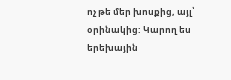ոչ թե մեր խոսքից, այլ՝ օրինակից: Կարող ես երեխային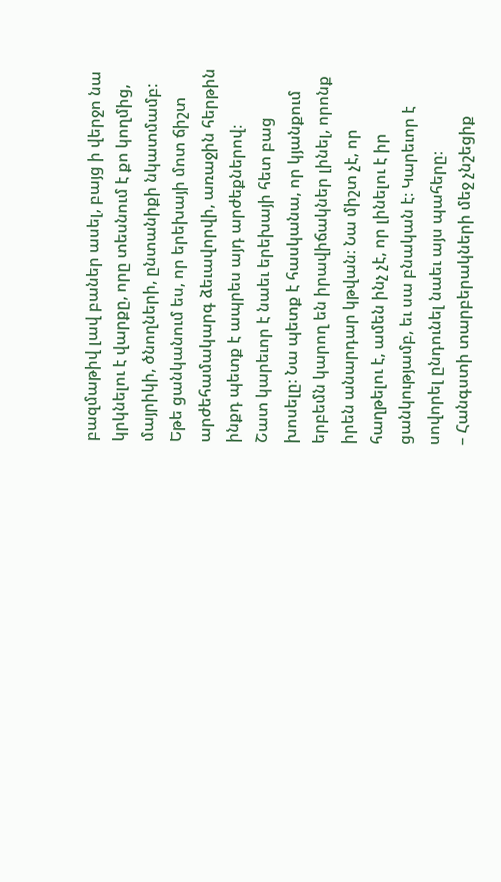բազմաթիվ լավ բաներ ասել, բայց ի վերջո նա կրկնելու է վարքը, որը տեսնում է քո կողմից, մայրիկի, ծնողների, ընտանիքի նկատմամբ: Եթե ցանկանում ես, որ երեխայի մոտ ճիշտ արժեհամակարգ ձեւավորվի, առաջին հերթին ինքդ պետք է ապրես այդ արժեքներով։
Շատ կարեւոր է նաեւ երեխայի հետ բաց խոսելը։ Նա պետք է հասկանա, որ կյանքում երբեմն կարող են իրավիճակներ լինել, որոնք իրեն անարդար կթվան։ Նա միշտ չէ, որ հաղթելու է, ամեն ինչ չէ, որ լինելու է իր ցանկությամբ, եւ սա բնական է։ Կարեւոր է սովորել ընդունել նաեւ այս պահերը։
– Հանգստի տարբերակների մեջ չնշեցիք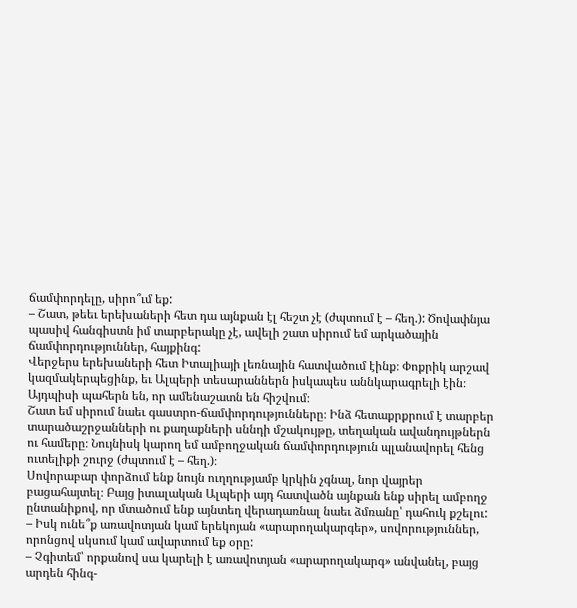ճամփորդելը, սիրո՞ւմ եք:
– Շատ, թեեւ երեխաների հետ դա այնքան էլ հեշտ չէ (ժպտում է – հեղ.): Ծովափնյա պասիվ հանգիստն իմ տարբերակը չէ, ավելի շատ սիրում եմ արկածային ճամփորդություններ, հայքինգ:
Վերջերս երեխաների հետ Իտալիայի լեռնային հատվածում էինք։ Փոքրիկ արշավ կազմակերպեցինք, եւ Ալպերի տեսարաններն իսկապես աննկարագրելի էին։ Այդպիսի պահերն են, որ ամենաշատն են հիշվում։
Շատ եմ սիրում նաեւ գաստրո-ճամփորդությունները։ Ինձ հետաքրքրում է տարբեր տարածաշրջանների ու քաղաքների սննդի մշակույթը, տեղական ավանդույթներն ու համերը։ Նույնիսկ կարող եմ ամբողջական ճամփորդություն պլանավորել հենց ուտելիքի շուրջ (ժպտում է – հեղ.)։
Սովորաբար փորձում ենք նույն ուղղությամբ կրկին չգնալ, նոր վայրեր բացահայտել։ Բայց իտալական Ալպերի այդ հատվածն այնքան ենք սիրել ամբողջ ընտանիքով, որ մտածում ենք այնտեղ վերադառնալ նաեւ ձմռանը՝ դահուկ քշելու:
– Իսկ ունե՞ք առավոտյան կամ երեկոյան «արարողակարգեր», սովորություններ, որոնցով սկսում կամ ավարտում եք օրը:
– Չգիտեմ՝ որքանով սա կարելի է առավոտյան «արարողակարգ» անվանել, բայց արդեն հինգ-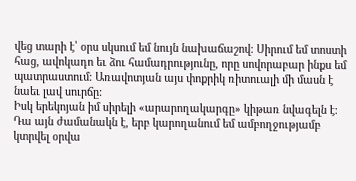վեց տարի է՝ օրս սկսում եմ նույն նախաճաշով։ Սիրում եմ տոստի հաց, ավոկադո եւ ձու համադրությունը, որը սովորաբար ինքս եմ պատրաստում։ Առավոտյան այս փոքրիկ ռիտուալի մի մասն է նաեւ լավ սուրճը:
Իսկ երեկոյան իմ սիրելի «արարողակարգը» կիթառ նվագելն է։ Դա այն ժամանակն է, երբ կարողանում եմ ամբողջությամբ կտրվել օրվա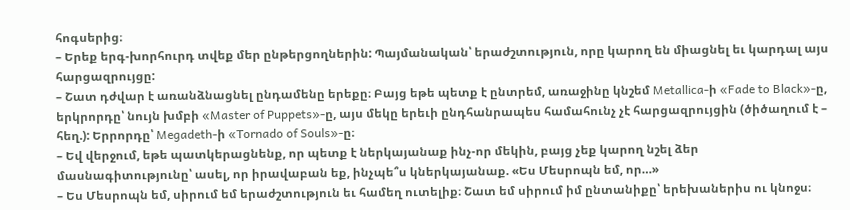հոգսերից։
– Երեք երգ-խորհուրդ տվեք մեր ընթերցողներին: Պայմանական՝ երաժշտություն, որը կարող են միացնել եւ կարդալ այս հարցազրույցը:
– Շատ դժվար է առանձնացնել ընդամենը երեքը։ Բայց եթե պետք է ընտրեմ, առաջինը կնշեմ Metallica-ի «Fade to Black»-ը, երկրորդը՝ նույն խմբի «Master of Puppets»-ը, այս մեկը երեւի ընդհանրապես համահունչ չէ հարցազրույցին (ծիծաղում է – հեղ.): Երրորդը՝ Megadeth-ի «Tornado of Souls»-ը։
– Եվ վերջում, եթե պատկերացնենք, որ պետք է ներկայանաք ինչ-որ մեկին, բայց չեք կարող նշել ձեր մասնագիտությունը՝ ասել, որ իրավաբան եք, ինչպե՞ս կներկայանաք. «Ես Մեսրոպն եմ, որ…»
– Ես Մեսրոպն եմ, սիրում եմ երաժշտություն եւ համեղ ուտելիք։ Շատ եմ սիրում իմ ընտանիքը՝ երեխաներիս ու կնոջս։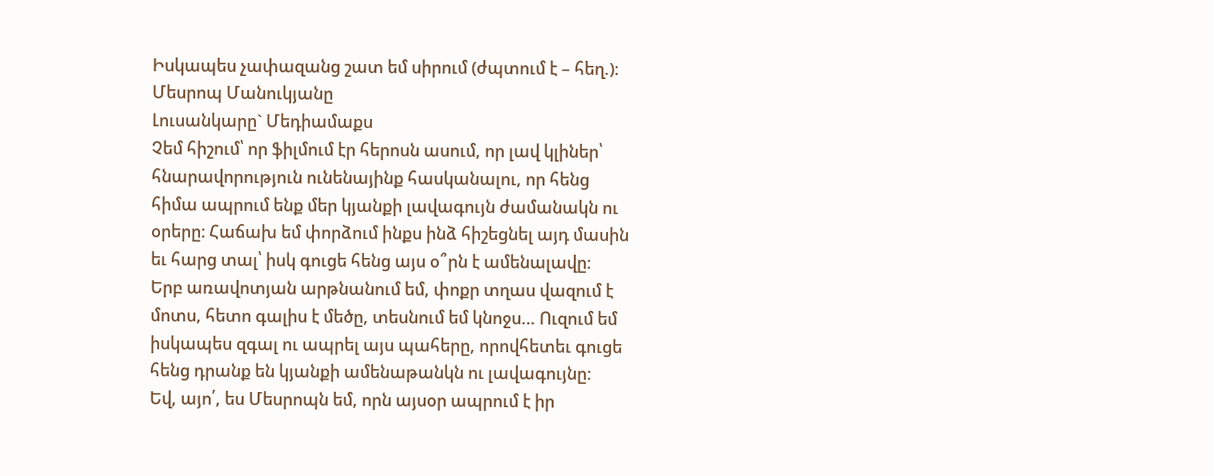Իսկապես չափազանց շատ եմ սիրում (ժպտում է – հեղ.)։
Մեսրոպ Մանուկյանը
Լուսանկարը` Մեդիամաքս
Չեմ հիշում՝ որ ֆիլմում էր հերոսն ասում, որ լավ կլիներ՝ հնարավորություն ունենայինք հասկանալու, որ հենց հիմա ապրում ենք մեր կյանքի լավագույն ժամանակն ու օրերը։ Հաճախ եմ փորձում ինքս ինձ հիշեցնել այդ մասին եւ հարց տալ՝ իսկ գուցե հենց այս օ՞րն է ամենալավը։
Երբ առավոտյան արթնանում եմ, փոքր տղաս վազում է մոտս, հետո գալիս է մեծը, տեսնում եմ կնոջս… Ուզում եմ իսկապես զգալ ու ապրել այս պահերը, որովհետեւ գուցե հենց դրանք են կյանքի ամենաթանկն ու լավագույնը:
Եվ, այո՛, ես Մեսրոպն եմ, որն այսօր ապրում է իր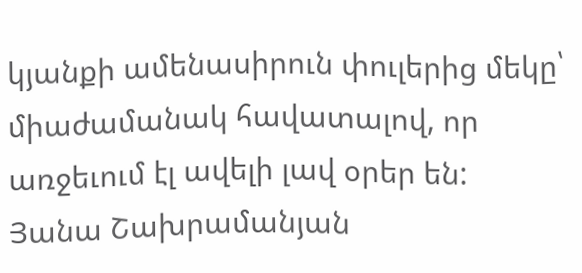կյանքի ամենասիրուն փուլերից մեկը՝ միաժամանակ հավատալով, որ առջեւում էլ ավելի լավ օրեր են:
Յանա Շախրամանյան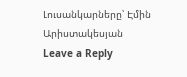Լուսանկարները՝ Էմին Արիստակեսյան
Leave a Reply